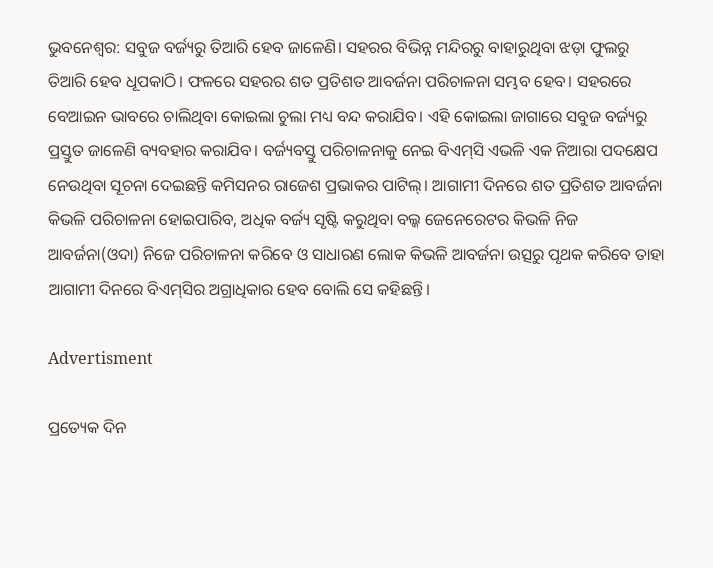ଭୁବନେଶ୍ୱର: ସବୁଜ ବର୍ଜ୍ୟରୁ ତିଆରି ହେବ ଜାଳେଣି। ସହରର ବିଭିନ୍ନ ମନ୍ଦିରରୁ ବାହାରୁଥିବା ଝଡ଼ା ଫୁଲରୁ ତିଆରି ହେବ ଧୂପକାଠି। ଫଳରେ ସହରର ଶତ ପ୍ରତିଶତ ଆବର୍ଜନା ପରିଚାଳନା ସମ୍ଭବ ହେବ। ସହରରେ ବେଆଇନ ଭାବରେ ଚାଲିଥିବା କୋଇଲା ଚୁଲା ମଧ୍ୟ ବନ୍ଦ କରାଯିବ। ଏହି କୋଇଲା ଜାଗାରେ ସବୁଜ ବର୍ଜ୍ୟରୁ ପ୍ରସ୍ତୁତ ଜାଳେଣି ବ୍ୟବହାର କରାଯିବ। ବର୍ଜ୍ୟବସ୍ତୁ ପରିଚାଳନାକୁ ନେଇ ବିଏମ୍‌ସି ଏଭଳି ଏକ ନିଆରା ପଦକ୍ଷେପ ନେଉଥିବା ସୂଚନା ଦେଇଛନ୍ତି କମିସନର ରାଜେଶ ପ୍ରଭାକର ପାଟିଲ୍‌। ଆଗାମୀ ଦିନ‌ରେ ଶତ ପ୍ରତିଶତ ଆବର୍ଜନା କିଭଳି ପରିଚାଳନା ହୋଇପାରିବ, ଅଧିକ ବର୍ଜ୍ୟ ସୃଷ୍ଟି କରୁଥିବା ବଲ୍କ ଜେନେରେଟର କିଭଳି ନିଜ ଆବର୍ଜନା(ଓଦା) ନିଜେ ପରିଚାଳନା କରିବେ ଓ ସାଧାରଣ ଲୋକ କିଭଳି ଆବର୍ଜନା‌ ଉତ୍ସରୁ ପୃଥକ କରିବେ ତାହା ଆଗାମୀ ଦିନରେ ବିଏମ୍‌ସିର ଅଗ୍ରାଧିକାର ହେବ ବୋଲି ସେ କହିଛନ୍ତି।

Advertisment

ପ୍ରତ୍ୟେକ ଦିନ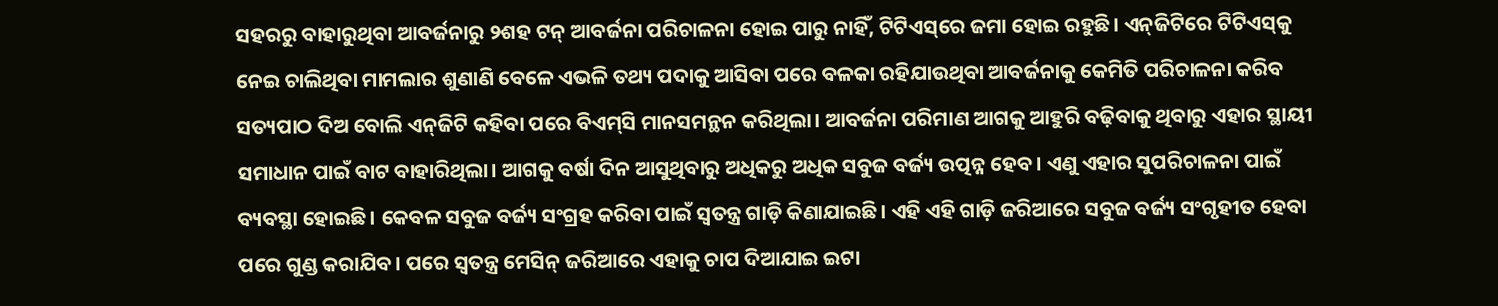ସହରରୁ ବାହାରୁଥିବା ଆବର୍ଜନାରୁ ୨ଶହ ଟନ୍‌ ଆବର୍ଜନା ପରିଚାଳନା ହୋଇ ପାରୁ ନାହିଁ, ଟିଟିଏସ୍‌ରେ ଜମା ହୋଇ ରହୁଛି। ଏନ୍‌ଜିଟିରେ ଟିଟିଏସ୍‌କୁ ନେଇ ଚାଲିଥିବା ମାମଲାର ଶୁଣାଣି ବେଳେ ଏଭଳି ତଥ୍ୟ ପଦାକୁ ଆସିବା ପରେ ବଳକା ରହିଯାଉଥିବା ଆବର୍ଜନାକୁ କେମିତି ପରିଚାଳନା କରିବ ସତ୍ୟପାଠ ଦିଅ ବୋଲି ଏନ୍‌ଜିଟି କହିବା‌ ପରେ ବିଏମ୍‌ସି ମାନସମନ୍ଥନ କରିଥିଲା। ଆବର୍ଜନା ପରିମାଣ ଆଗକୁ ଆହୁରି ବଢ଼ିବାକୁ ଥିବାରୁ ଏହାର ସ୍ଥାୟୀ ସମାଧାନ ପାଇଁ ବାଟ ବାହାରିଥିଲା। ଆଗକୁ ବର୍ଷା ଦିନ ଆସୁଥିବାରୁ ଅଧିକରୁ ଅଧିକ ସବୁଜ ବର୍ଜ୍ୟ ଉତ୍ପନ୍ନ ହେବ। ଏଣୁ ଏହାର ସୁପରିଚାଳନା ପାଇଁ ବ୍ୟବସ୍ଥା ହୋଇଛି। କେବଳ ସବୁଜ ବର୍ଜ୍ୟ ସଂଗ୍ରହ କରିବା ପାଇଁ ସ୍ବତନ୍ତ୍ର ଗାଡ଼ି କିଣାଯାଇଛି। ଏହି ଏହି ଗାଡ଼ି ଜରିଆରେ ସବୁଜ ବର୍ଜ୍ୟ ସଂଗୃହୀତ ହେବା ପରେ ଗୁଣ୍ଡ କରାଯିବ। ପରେ ସ୍ବତନ୍ତ୍ର ମେସିନ୍‌ ଜରିଆରେ ଏହାକୁ ଚାପ ଦିଆଯାଇ ଇଟା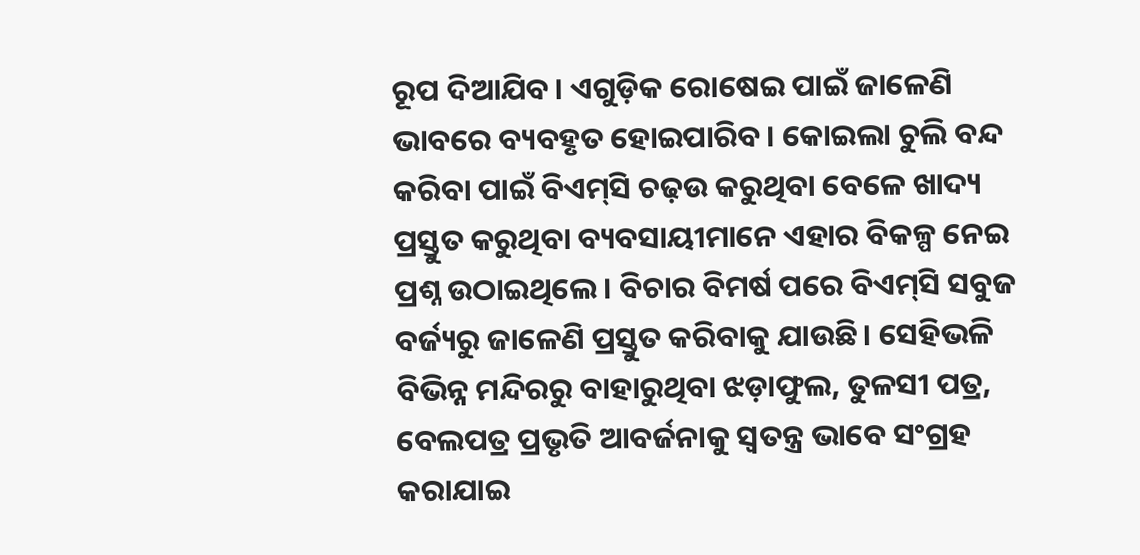ରୂପ ଦିଆଯିବ। ଏଗୁଡ଼ିକ ରୋଷେଇ ପାଇଁ ଜାଳେଣି ଭାବରେ ବ୍ୟବହୃତ ହୋଇପାରିବ। କୋଇଲା ଚୁଲି ବନ୍ଦ କରିବା ପାଇଁ ବିଏମ୍‌ସି ଚଢ଼ଉ କରୁଥିବା ବେଳେ ଖାଦ୍ୟ ପ୍ରସ୍ତୁତ କରୁଥିବା ବ୍ୟବସାୟୀମାନେ ଏହାର ବିକଳ୍ପ ନେଇ ପ୍ରଶ୍ନ ଉଠାଇଥିଲେ। ବିଚାର ବିମର୍ଷ ପରେ ବିଏମ୍‌ସି ସବୁଜ ବର୍ଜ୍ୟରୁ ଜାଳେଣି ପ୍ରସ୍ତୁତ କରିବାକୁ ଯାଉଛି। ସେହିଭଳି ବିଭିନ୍ନ ମନ୍ଦିରରୁ ବାହାରୁଥିବା ଝଡ଼ାଫୁଲ, ତୁଳସୀ ପତ୍ର, ବେଲପତ୍ର ପ୍ରଭୃତି ଆବର୍ଜନାକୁ ସ୍ବତନ୍ତ୍ର ଭାବେ ସଂଗ୍ରହ କରାଯାଇ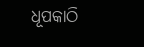ଧୂପକାଠି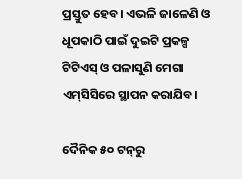ପ୍ରସ୍ତୁତ ହେବ। ଏଭଳି ଜାଳେଣି ଓ ଧୂପକାଠି ପାଇଁ ଦୁଇଟି ପ୍ରକଳ୍ପ ଟିଟିଏସ୍‌ ଓ ପଳାସୁଣି ମେଗା ଏମ୍‌ସିସିରେ ସ୍ଥାପନ କରାଯିବ।

ଦୈନିକ ୫୦ ଟନ୍‌ରୁ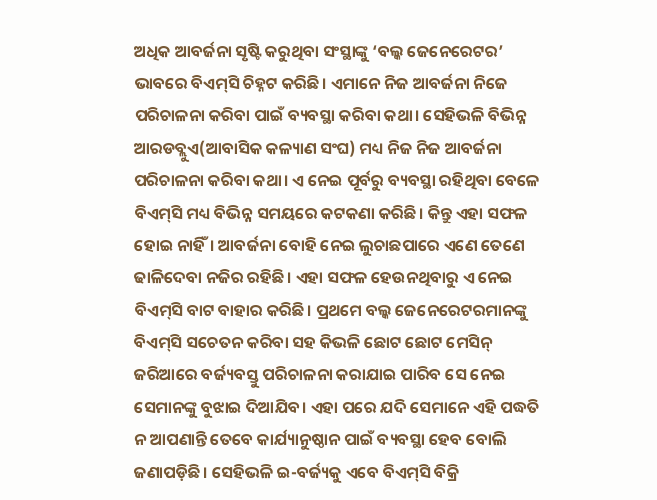ଅଧିକ ଆବର୍ଜନା ସୃଷ୍ଟି କରୁଥିବା ସଂସ୍ଥାଙ୍କୁ ‘ବଲ୍କ ଜେନେରେଟର’ ଭାବରେ ବିଏମ୍‌ସି ଚିହ୍ନଟ କରିଛି। ଏମାନେ ନିଜ ଆବର୍ଜନା ନିଜେ ପରିଚାଳନା କରିବା ପାଇଁ ବ୍ୟବସ୍ଥା କରିବା କଥା। ସେହିଭଳି ବିଭିନ୍ନ ଆରଡବ୍ଲୁଏ(ଆବାସିକ କଳ୍ୟାଣ ସଂଘ) ମଧ୍ୟ ନିଜ ନିଜ ଆବର୍ଜନା ପରିଚାଳନା କରିବା କଥା। ଏ ନେଇ ପୂର୍ବରୁ ବ୍ୟବସ୍ଥା ରହିଥିବା ବେଳେ ବିଏମ୍‌ସି ମଧ୍ୟ ବିଭିନ୍ନ ସମୟ‌ରେ କଟକଣା କରିଛି। କିନ୍ତୁ ଏହା ସଫଳ ହୋଇ ନାହିଁ। ଆବର୍ଜନା ବୋହି ନେଇ ଲୁଚାଛପାରେ ଏଣେ ତେଣେ ଢାଳିଦେବା ନଜିର ରହିଛି। ଏହା ସଫଳ ହେଉନଥିବାରୁ ଏ ନେଇ ବିଏମ୍‌ସି ବାଟ ବାହାର କରିଛି। ପ୍ରଥମେ ବଲ୍କ ଜେନେରେଟରମାନଙ୍କୁ ବିଏମ୍‌ସି ସଚେତନ କରିବା ସହ କିଭଳି ‌ଛୋଟ ଛୋଟ ମେସିନ୍‌ ଜରିଆରେ ବର୍ଜ୍ୟବସ୍ତୁ ପରିଚାଳନା କରାଯାଇ ପାରିବ ସେ ନେଇ ସେମାନଙ୍କୁ ବୁଝାଇ ଦିଆଯିବ। ଏହା ପରେ ଯଦି ସେମାନେ ଏହି ପଦ୍ଧତି ନ ଆପଣାନ୍ତି ତେବେ କାର୍ଯ୍ୟାନୁଷ୍ଠାନ ପାଇଁ ବ୍ୟବସ୍ଥା ହେବ ବୋଲି ଜଣାପଡ଼ିଛି। ସେହିଭଳି ଇ-ବର୍ଜ୍ୟକୁ ଏବେ ବିଏମ୍‌ସି ବିକ୍ରି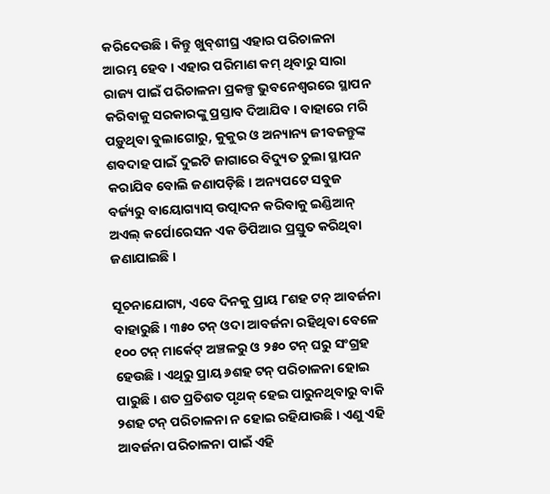କରିଦେଉଛି। କିନ୍ତୁ ଖୁବ୍‌ଶୀଘ୍ର ଏହାର ପରିଚାଳନା ଆରମ୍ଭ ହେବ। ଏହାର ପରିମାଣ କମ୍‌ ଥିବାରୁ ସାରା ରାଜ୍ୟ ପାଇଁ ପରିଚାଳନା ପ୍ରକଳ୍ପ ଭୁବନେଶ୍ବରରେ ସ୍ଥାପନ କରିବାକୁ ସରକାରଙ୍କୁ ପ୍ରସ୍ତାବ ଦିଆଯିବ। ବାହାରେ ମରି ପଡ଼ୁଥିବା ବୁଲାଗୋରୁ, କୁକୁର ଓ ଅନ୍ୟାନ୍ୟ ଜୀବଜନ୍ତୁଙ୍କ ଶବଦାହ ପାଇଁ ଦୁଇଟି ଜାଗାରେ ବିଦ୍ୟୁତ ଚୁଲା ସ୍ଥାପନ କରାଯିବ ବୋଲି ଜଣାପଡ଼ିଛି। ଅନ୍ୟପଟେ ସବୁଜ ବର୍ଜ୍ୟରୁ ବାୟୋଗ୍ୟାସ୍‌ ଉତ୍ପାଦନ କରିବାକୁ ଇଣ୍ଡିଆନ୍‌ ଅଏଲ୍‌ କର୍ପୋରେସନ ଏକ ଡିପିଆର ପ୍ରସ୍ତୁତ କରିଥିବା ଜଣାଯାଇଛି।

ସୂଚନାଯୋଗ୍ୟ, ଏବେ ଦିନକୁ ପ୍ରାୟ ୮ଶହ ଟନ୍‌ ଆବର୍ଜନା ବାହାରୁଛି। ୩୫୦ ଟନ୍‌ ଓଦା ଆବର୍ଜନା ରହିଥିବା ବେଳେ ୧୦୦ ଟନ୍‌ ମାର୍କେଟ୍‌ ଅଞ୍ଚଳରୁ ଓ ୨୫୦ ଟନ୍‌ ଘରୁ ସଂଗ୍ରହ ହେଉଛି। ଏଥିରୁ ପ୍ରାୟ ୬ଶହ ଟନ୍‌ ‌ପରିଚାଳନା ହୋଇ ପାରୁଛି। ଶତ ପ୍ରତିଶତ ପୃଥକ୍‌ ହେଇ ପାରୁନଥିବାରୁ ବାକି ୨ଶହ ଟନ୍‌ ପରିଚାଳନା ନ ହୋଇ ରହିଯାଉଛି। ଏଣୁ ଏହି ଆବର୍ଜନା ପରିଚାଳନା ପାଇଁ ଏହି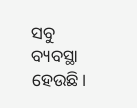ସବୁ ବ୍ୟବସ୍ଥା ହେଉଛି।